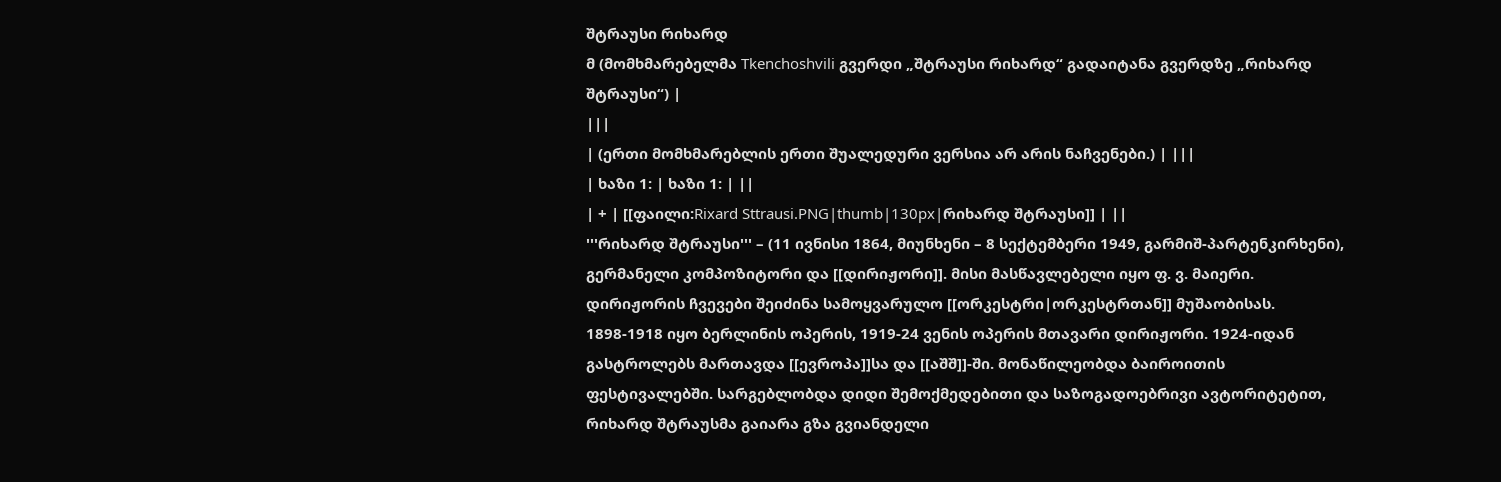შტრაუსი რიხარდ
მ (მომხმარებელმა Tkenchoshvili გვერდი „შტრაუსი რიხარდ“ გადაიტანა გვერდზე „რიხარდ შტრაუსი“) |
|||
| (ერთი მომხმარებლის ერთი შუალედური ვერსია არ არის ნაჩვენები.) | |||
| ხაზი 1: | ხაზი 1: | ||
| + | [[ფაილი:Rixard Sttrausi.PNG|thumb|130px|რიხარდ შტრაუსი]] | ||
'''რიხარდ შტრაუსი''' – (11 ივნისი 1864, მიუნხენი – 8 სექტემბერი 1949, გარმიშ-პარტენკირხენი), გერმანელი კომპოზიტორი და [[დირიჟორი]]. მისი მასწავლებელი იყო ფ. ვ. მაიერი. დირიჟორის ჩვევები შეიძინა სამოყვარულო [[ორკესტრი|ორკესტრთან]] მუშაობისას. 1898-1918 იყო ბერლინის ოპერის, 1919-24 ვენის ოპერის მთავარი დირიჟორი. 1924-იდან გასტროლებს მართავდა [[ევროპა]]სა და [[აშშ]]-ში. მონაწილეობდა ბაიროითის ფესტივალებში. სარგებლობდა დიდი შემოქმედებითი და საზოგადოებრივი ავტორიტეტით, რიხარდ შტრაუსმა გაიარა გზა გვიანდელი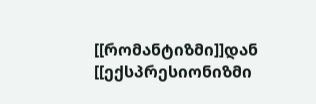[[რომანტიზმი]]დან [[ექსპრესიონიზმი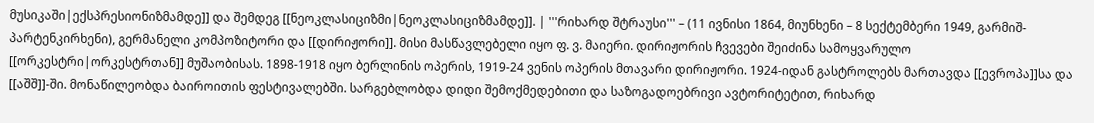მუსიკაში|ექსპრესიონიზმამდე]] და შემდეგ [[ნეოკლასიციზმი|ნეოკლასიციზმამდე]]. | '''რიხარდ შტრაუსი''' – (11 ივნისი 1864, მიუნხენი – 8 სექტემბერი 1949, გარმიშ-პარტენკირხენი), გერმანელი კომპოზიტორი და [[დირიჟორი]]. მისი მასწავლებელი იყო ფ. ვ. მაიერი. დირიჟორის ჩვევები შეიძინა სამოყვარულო [[ორკესტრი|ორკესტრთან]] მუშაობისას. 1898-1918 იყო ბერლინის ოპერის, 1919-24 ვენის ოპერის მთავარი დირიჟორი. 1924-იდან გასტროლებს მართავდა [[ევროპა]]სა და [[აშშ]]-ში. მონაწილეობდა ბაიროითის ფესტივალებში. სარგებლობდა დიდი შემოქმედებითი და საზოგადოებრივი ავტორიტეტით, რიხარდ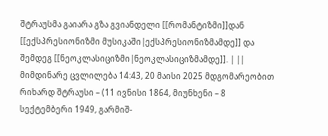შტრაუსმა გაიარა გზა გვიანდელი [[რომანტიზმი]]დან [[ექსპრესიონიზმი მუსიკაში|ექსპრესიონიზმამდე]] და შემდეგ [[ნეოკლასიციზმი|ნეოკლასიციზმამდე]]. | ||
მიმდინარე ცვლილება 14:43, 20 მაისი 2025 მდგომარეობით
რიხარდ შტრაუსი – (11 ივნისი 1864, მიუნხენი – 8 სექტემბერი 1949, გარმიშ-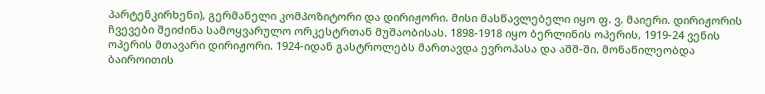პარტენკირხენი), გერმანელი კომპოზიტორი და დირიჟორი. მისი მასწავლებელი იყო ფ. ვ. მაიერი. დირიჟორის ჩვევები შეიძინა სამოყვარულო ორკესტრთან მუშაობისას. 1898-1918 იყო ბერლინის ოპერის, 1919-24 ვენის ოპერის მთავარი დირიჟორი. 1924-იდან გასტროლებს მართავდა ევროპასა და აშშ-ში. მონაწილეობდა ბაიროითის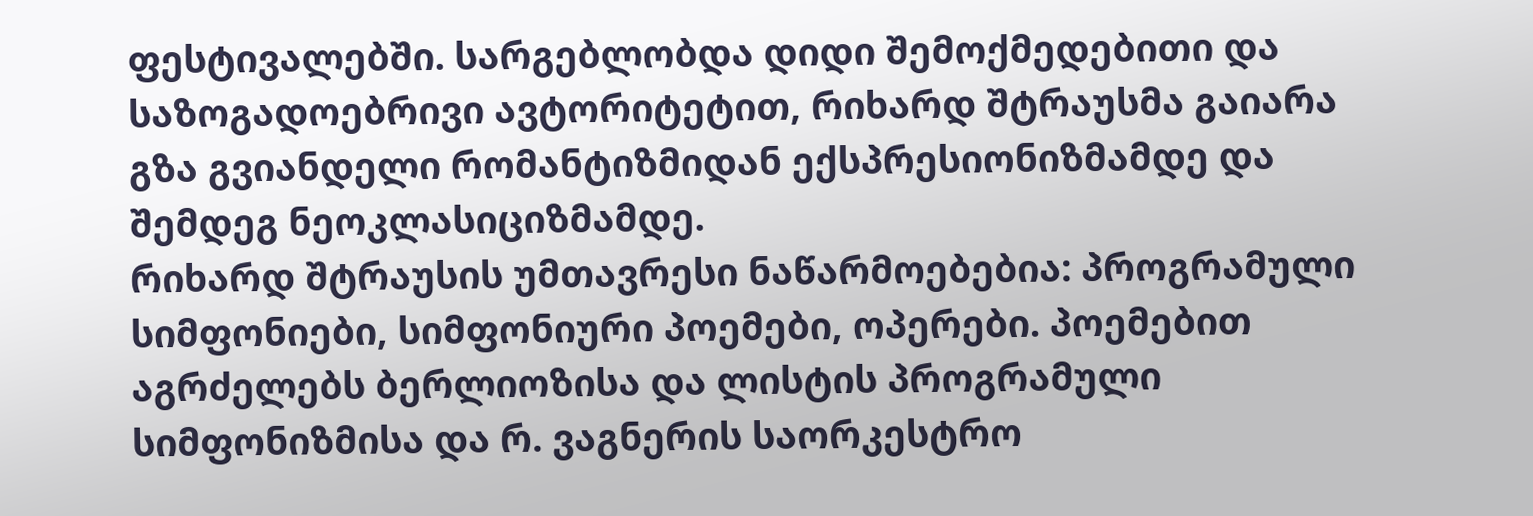ფესტივალებში. სარგებლობდა დიდი შემოქმედებითი და საზოგადოებრივი ავტორიტეტით, რიხარდ შტრაუსმა გაიარა გზა გვიანდელი რომანტიზმიდან ექსპრესიონიზმამდე და შემდეგ ნეოკლასიციზმამდე.
რიხარდ შტრაუსის უმთავრესი ნაწარმოებებია: პროგრამული სიმფონიები, სიმფონიური პოემები, ოპერები. პოემებით აგრძელებს ბერლიოზისა და ლისტის პროგრამული სიმფონიზმისა და რ. ვაგნერის საორკესტრო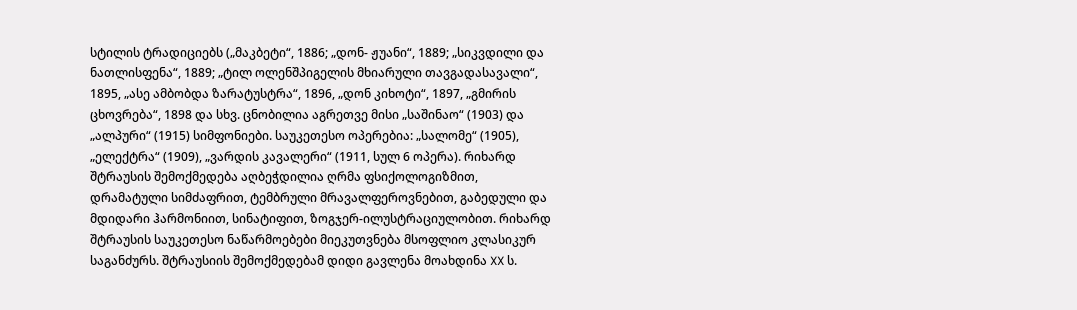სტილის ტრადიციებს („მაკბეტი“, 1886; „დონ- ჟუანი“, 1889; „სიკვდილი და ნათლისფენა“, 1889; „ტილ ოლენშპიგელის მხიარული თავგადასავალი“, 1895, „ასე ამბობდა ზარატუსტრა“, 1896, „დონ კიხოტი“, 1897, „გმირის ცხოვრება“, 1898 და სხვ. ცნობილია აგრეთვე მისი „საშინაო“ (1903) და „ალპური“ (1915) სიმფონიები. საუკეთესო ოპერებია: „სალომე“ (1905), „ელექტრა“ (1909), „ვარდის კავალერი“ (1911, სულ 6 ოპერა). რიხარდ შტრაუსის შემოქმედება აღბეჭდილია ღრმა ფსიქოლოგიზმით, დრამატული სიმძაფრით, ტემბრული მრავალფეროვნებით, გაბედული და მდიდარი ჰარმონიით, სინატიფით, ზოგჯერ-ილუსტრაციულობით. რიხარდ შტრაუსის საუკეთესო ნაწარმოებები მიეკუთვნება მსოფლიო კლასიკურ საგანძურს. შტრაუსიის შემოქმედებამ დიდი გავლენა მოახდინა XX ს.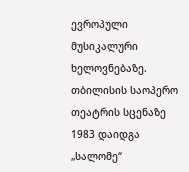ევროპული მუსიკალური ხელოვნებაზე.
თბილისის საოპერო თეატრის სცენაზე 1983 დაიდგა „სალომე“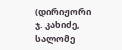(დირიჟორი ჯ. კახიძე, სალომე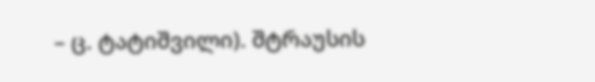– ც. ტატიშვილი). შტრაუსის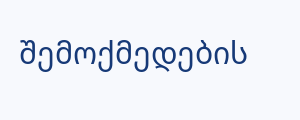შემოქმედების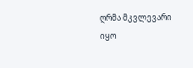ღრმა მკვლევარი იყო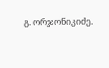გ. ორჯონიკიძე.